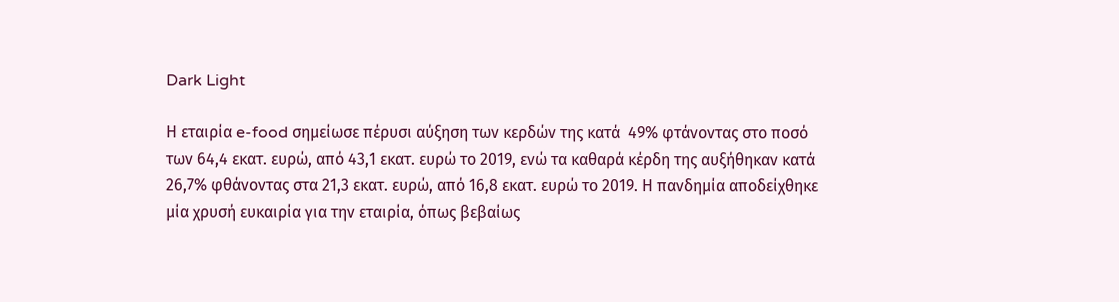Dark Light

Η εταιρία e-food σημείωσε πέρυσι αύξηση των κερδών της κατά  49% φτάνοντας στο ποσό των 64,4 εκατ. ευρώ, από 43,1 εκατ. ευρώ το 2019, ενώ τα καθαρά κέρδη της αυξήθηκαν κατά 26,7% φθάνοντας στα 21,3 εκατ. ευρώ, από 16,8 εκατ. ευρώ το 2019. Η πανδημία αποδείχθηκε μία χρυσή ευκαιρία για την εταιρία, όπως βεβαίως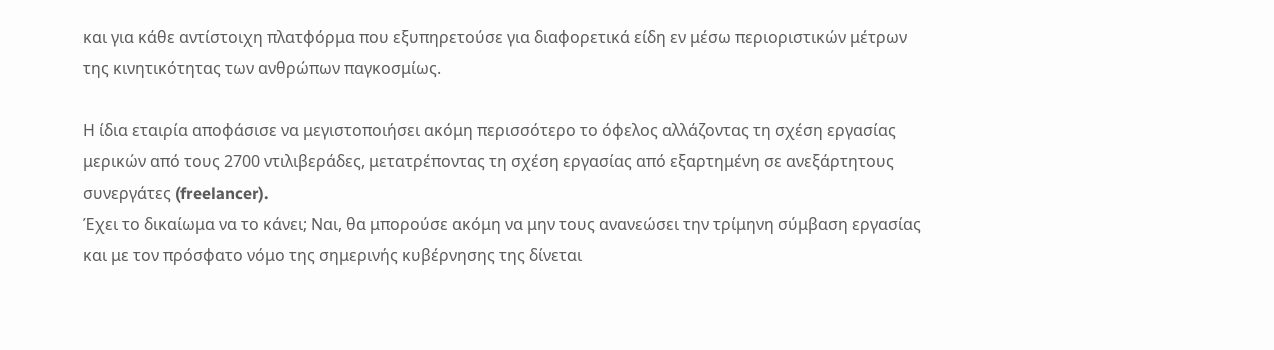και για κάθε αντίστοιχη πλατφόρμα που εξυπηρετούσε για διαφορετικά είδη εν μέσω περιοριστικών μέτρων της κινητικότητας των ανθρώπων παγκοσμίως.

Η ίδια εταιρία αποφάσισε να μεγιστοποιήσει ακόμη περισσότερο το όφελος αλλάζοντας τη σχέση εργασίας μερικών από τους 2700 ντιλιβεράδες, μετατρέποντας τη σχέση εργασίας από εξαρτημένη σε ανεξάρτητους συνεργάτες (freelancer).
Έχει το δικαίωμα να το κάνει; Ναι, θα μπορούσε ακόμη να μην τους ανανεώσει την τρίμηνη σύμβαση εργασίας και με τον πρόσφατο νόμο της σημερινής κυβέρνησης της δίνεται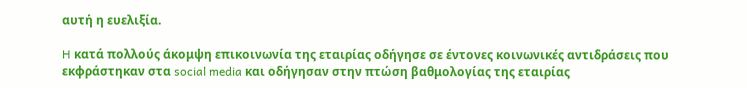αυτή η ευελιξία.

H κατά πολλούς άκομψη επικοινωνία της εταιρίας οδήγησε σε έντονες κοινωνικές αντιδράσεις που εκφράστηκαν στα social media και οδήγησαν στην πτώση βαθμολογίας της εταιρίας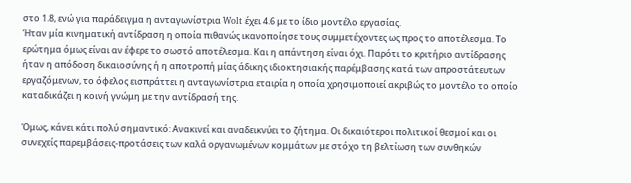στο 1.8, ενώ για παράδειγμα η ανταγωνίστρια Wolt έχει 4.6 με το ίδιο μοντέλο εργασίας.
Ήταν μία κινηματική αντίδραση η οποία πιθανώς ικανοποίησε τους συμμετέχοντες ως προς το αποτέλεσμα. Το ερώτημα όμως είναι αν έφερε το σωστό αποτέλεσμα. Και η απάντηση είναι όχι. Παρότι το κριτήριο αντίδρασης ήταν η απόδοση δικαιοσύνης ή η αποτροπή μίας άδικης ιδιοκτησιακής παρέμβασης κατά των απροστάτευτων εργαζόμενων, το όφελος εισπράττει η ανταγωνίστρια εταιρία η οποία χρησιμοποιεί ακριβώς το μοντέλο το οποίο καταδικάζει η κοινή γνώμη με την αντίδρασή της.

Όμως, κάνει κάτι πολύ σημαντικό: Ανακινεί και αναδεικνύει το ζήτημα. Οι δικαιότεροι πολιτικοί θεσμοί και οι συνεχείς παρεμβάσεις-προτάσεις των καλά οργανωμένων κομμάτων με στόχο τη βελτίωση των συνθηκών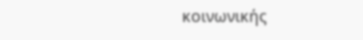κοινωνικής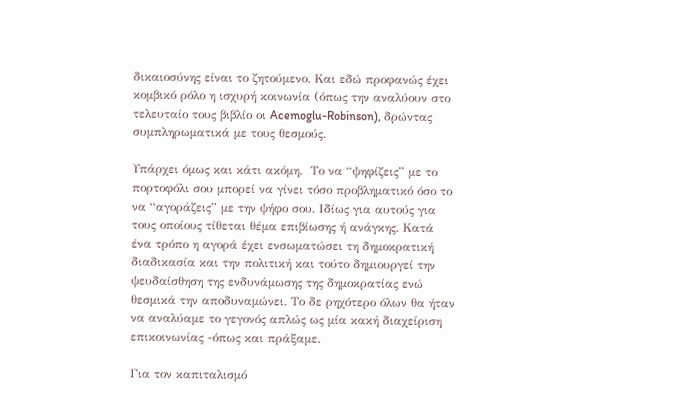δικαιοσύνης είναι το ζητούμενο. Και εδώ προφανώς έχει κομβικό ρόλο η ισχυρή κοινωνία (όπως την αναλύουν στο τελευταίο τους βιβλίο οι Acemoglu-Robinson), δρώντας συμπληρωματικά με τους θεσμούς.

Υπάρχει όμως και κάτι ακόμη.  Το να “ψηφίζεις” με το πορτοφόλι σου μπορεί να γίνει τόσο προβληματικό όσο το να “αγοράζεις” με την ψήφο σου. Ιδίως για αυτούς για τους οποίους τίθεται θέμα επιβίωσης ή ανάγκης. Κατά ένα τρόπο η αγορά έχει ενσωματώσει τη δημοκρατική διαδικασία και την πολιτική και τούτο δημιουργεί την ψευδαίσθηση της ενδυνάμωσης της δημοκρατίας ενώ θεσμικά την αποδυναμώνει. Το δε ρηχότερο όλων θα ήταν να αναλύαμε το γεγονός απλώς ως μία κακή διαχείριση επικοινωνίας -όπως και πράξαμε.

Για τον καπιταλισμό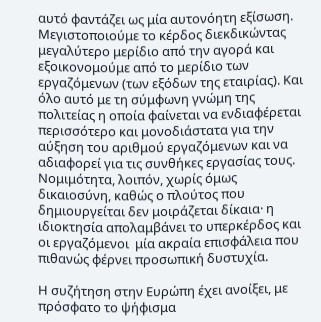αυτό φαντάζει ως μία αυτονόητη εξίσωση. Μεγιστοποιούμε το κέρδος διεκδικώντας μεγαλύτερο μερίδιο από την αγορά και εξοικονομούμε από το μερίδιο των εργαζόμενων (των εξόδων της εταιρίας). Και όλο αυτό με τη σύμφωνη γνώμη της πολιτείας η οποία φαίνεται να ενδιαφέρεται περισσότερο και μονοδιάστατα για την αύξηση του αριθμού εργαζόμενων και να αδιαφορεί για τις συνθήκες εργασίας τους. Νομιμότητα, λοιπόν, χωρίς όμως δικαιοσύνη, καθώς ο πλούτος που δημιουργείται δεν μοιράζεται δίκαια· η ιδιοκτησία απολαμβάνει το υπερκέρδος και οι εργαζόμενοι  μία ακραία επισφάλεια που πιθανώς φέρνει προσωπική δυστυχία.

Η συζήτηση στην Ευρώπη έχει ανοίξει, με πρόσφατο το ψήφισμα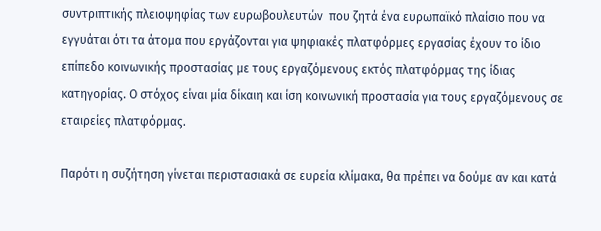συντριπτικής πλειοψηφίας των ευρωβουλευτών  που ζητά ένα ευρωπαϊκό πλαίσιο που να εγγυάται ότι τα άτομα που εργάζονται για ψηφιακές πλατφόρμες εργασίας έχουν το ίδιο επίπεδο κοινωνικής προστασίας με τους εργαζόμενους εκτός πλατφόρμας της ίδιας κατηγορίας. Ο στόχος είναι μία δίκαιη και ίση κοινωνική προστασία για τους εργαζόμενους σε εταιρείες πλατφόρμας.

Παρότι η συζήτηση γίνεται περιστασιακά σε ευρεία κλίμακα, θα πρέπει να δούμε αν και κατά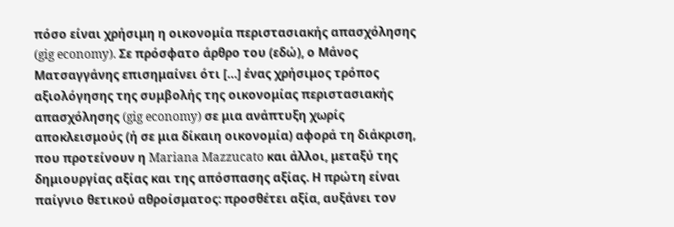πόσο είναι χρήσιμη η οικονομία περιστασιακής απασχόλησης (gig economy). Σε πρόσφατο άρθρο του (εδώ), ο Μάνος Ματσαγγάνης επισημαίνει ότι […] ένας χρήσιμος τρόπος αξιολόγησης της συμβολής της οικονομίας περιστασιακής απασχόλησης (gig economy) σε μια ανάπτυξη χωρίς αποκλεισμούς (ή σε μια δίκαιη οικονομία) αφορά τη διάκριση, που προτείνουν η Mariana Mazzucato και άλλοι, μεταξύ της δημιουργίας αξίας και της απόσπασης αξίας. Η πρώτη είναι παίγνιο θετικού αθροίσματος: προσθέτει αξία, αυξάνει τον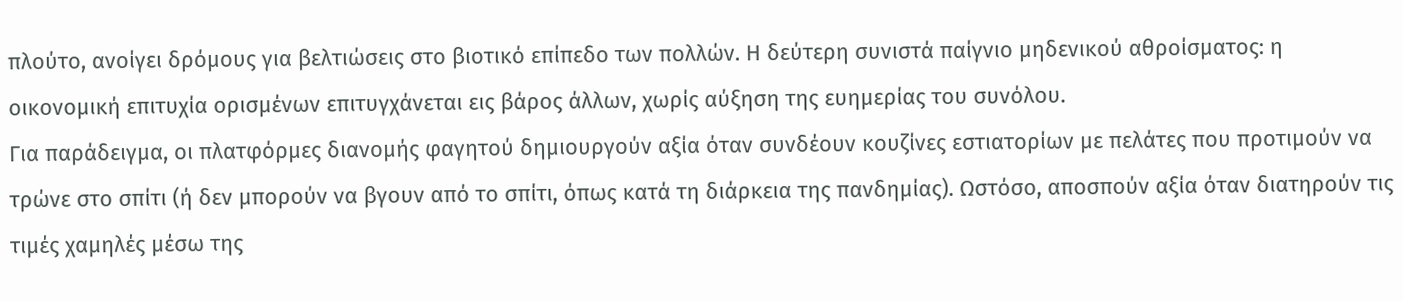πλούτο, ανοίγει δρόμους για βελτιώσεις στο βιοτικό επίπεδο των πολλών. Η δεύτερη συνιστά παίγνιο μηδενικού αθροίσματος: η οικονομική επιτυχία ορισμένων επιτυγχάνεται εις βάρος άλλων, χωρίς αύξηση της ευημερίας του συνόλου.
Για παράδειγμα, οι πλατφόρμες διανομής φαγητού δημιουργούν αξία όταν συνδέουν κουζίνες εστιατορίων με πελάτες που προτιμούν να τρώνε στο σπίτι (ή δεν μπορούν να βγουν από το σπίτι, όπως κατά τη διάρκεια της πανδημίας). Ωστόσο, αποσπούν αξία όταν διατηρούν τις τιμές χαμηλές μέσω της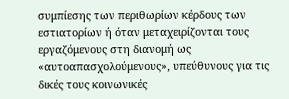συμπίεσης των περιθωρίων κέρδους των εστιατορίων ή όταν μεταχειρίζονται τους εργαζόμενους στη διανομή ως «αυτοαπασχολούμενους», υπεύθυνους για τις δικές τους κοινωνικές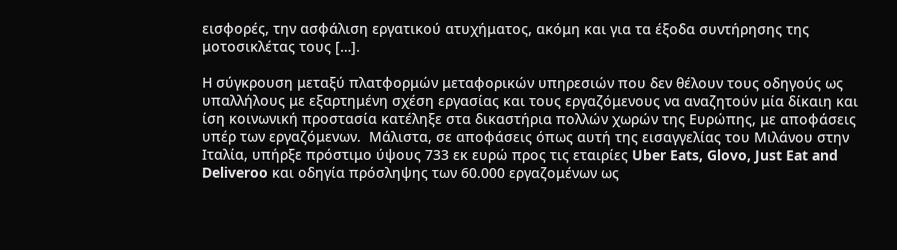εισφορές, την ασφάλιση εργατικού ατυχήματος, ακόμη και για τα έξοδα συντήρησης της μοτοσικλέτας τους […].

Η σύγκρουση μεταξύ πλατφορμών μεταφορικών υπηρεσιών που δεν θέλουν τους οδηγούς ως υπαλλήλους με εξαρτημένη σχέση εργασίας και τους εργαζόμενους να αναζητούν μία δίκαιη και ίση κοινωνική προστασία κατέληξε στα δικαστήρια πολλών χωρών της Ευρώπης, με αποφάσεις υπέρ των εργαζόμενων.  Μάλιστα, σε αποφάσεις όπως αυτή της εισαγγελίας του Μιλάνου στην Ιταλία, υπήρξε πρόστιμο ύψους 733 εκ ευρώ προς τις εταιρίες Uber Eats, Glovo, Just Eat and Deliveroo και οδηγία πρόσληψης των 60.000 εργαζομένων ως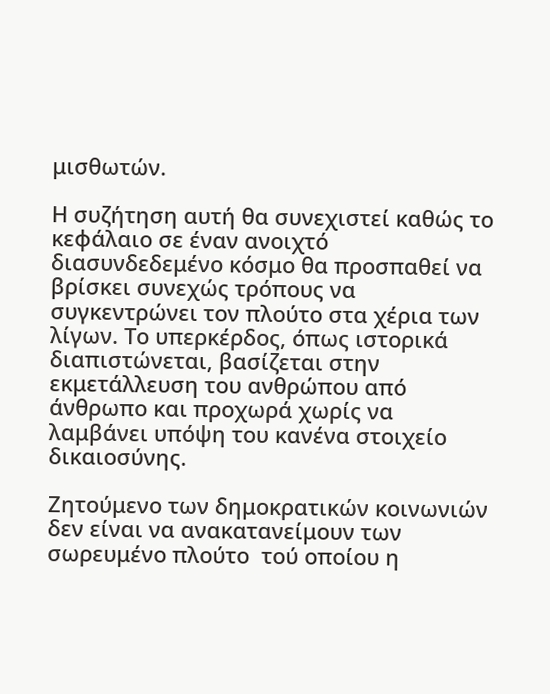μισθωτών.

Η συζήτηση αυτή θα συνεχιστεί καθώς το κεφάλαιο σε έναν ανοιχτό διασυνδεδεμένο κόσμο θα προσπαθεί να βρίσκει συνεχώς τρόπους να συγκεντρώνει τον πλούτο στα χέρια των λίγων. Το υπερκέρδος, όπως ιστορικά διαπιστώνεται, βασίζεται στην εκμετάλλευση του ανθρώπου από άνθρωπο και προχωρά χωρίς να λαμβάνει υπόψη του κανένα στοιχείο δικαιοσύνης.

Ζητούμενο των δημοκρατικών κοινωνιών δεν είναι να ανακατανείμουν των σωρευμένο πλούτο  τού οποίου η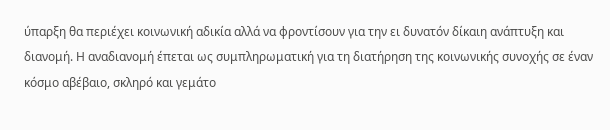ύπαρξη θα περιέχει κοινωνική αδικία αλλά να φροντίσουν για την ει δυνατόν δίκαιη ανάπτυξη και διανομή. Η αναδιανομή έπεται ως συμπληρωματική για τη διατήρηση της κοινωνικής συνοχής σε έναν κόσμο αβέβαιο, σκληρό και γεμάτο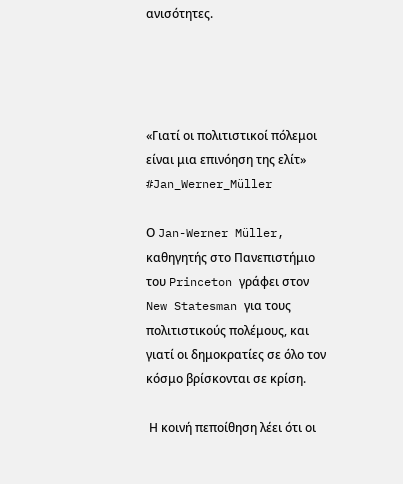ανισότητες.




«Γιατί οι πολιτιστικοί πόλεμοι είναι μια επινόηση της ελίτ» #Jan_Werner_Müller

Ο Jan-Werner Müller, καθηγητής στο Πανεπιστήμιο του Princeton γράφει στον New Statesman για τους πολιτιστικούς πολέμους, και γιατί οι δημοκρατίες σε όλο τον κόσμο βρίσκονται σε κρίση.

 Η κοινή πεποίθηση λέει ότι οι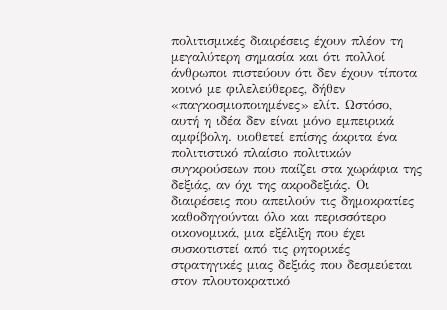πολιτισμικές διαιρέσεις έχουν πλέον τη μεγαλύτερη σημασία και ότι πολλοί άνθρωποι πιστεύουν ότι δεν έχουν τίποτα κοινό με φιλελεύθερες, δήθεν «παγκοσμιοποιημένες» ελίτ. Ωστόσο, αυτή η ιδέα δεν είναι μόνο εμπειρικά αμφίβολη. υιοθετεί επίσης άκριτα ένα πολιτιστικό πλαίσιο πολιτικών συγκρούσεων που παίζει στα χωράφια της δεξιάς, αν όχι της ακροδεξιάς. Οι διαιρέσεις που απειλούν τις δημοκρατίες καθοδηγούνται όλο και περισσότερο οικονομικά, μια εξέλιξη που έχει συσκοτιστεί από τις ρητορικές στρατηγικές μιας δεξιάς που δεσμεύεται στον πλουτοκρατικό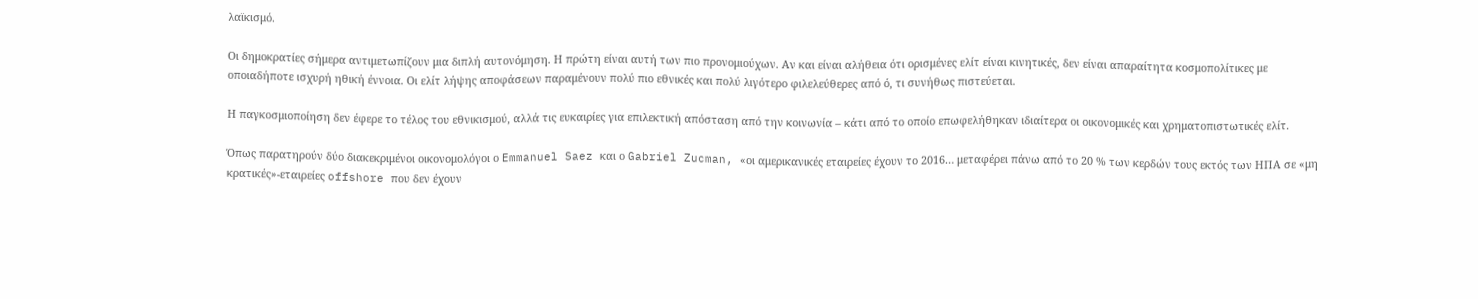λαϊκισμό.

Οι δημοκρατίες σήμερα αντιμετωπίζουν μια διπλή αυτονόμηση. Η πρώτη είναι αυτή των πιο προνομιούχων. Αν και είναι αλήθεια ότι ορισμένες ελίτ είναι κινητικές, δεν είναι απαραίτητα κοσμοπολίτικες με οποιαδήποτε ισχυρή ηθική έννοια. Οι ελίτ λήψης αποφάσεων παραμένουν πολύ πιο εθνικές και πολύ λιγότερο φιλελεύθερες από ό, τι συνήθως πιστεύεται.

Η παγκοσμιοποίηση δεν έφερε το τέλος του εθνικισμού, αλλά τις ευκαιρίες για επιλεκτική απόσταση από την κοινωνία – κάτι από το οποίο επωφελήθηκαν ιδιαίτερα οι οικονομικές και χρηματοπιστωτικές ελίτ.

Όπως παρατηρούν δύο διακεκριμένοι οικονομολόγοι ο Emmanuel Saez και ο Gabriel Zucman, «οι αμερικανικές εταιρείες έχουν το 2016… μεταφέρει πάνω από το 20 % των κερδών τους εκτός των ΗΠΑ σε «μη κρατικές»-εταιρείες offshore που δεν έχουν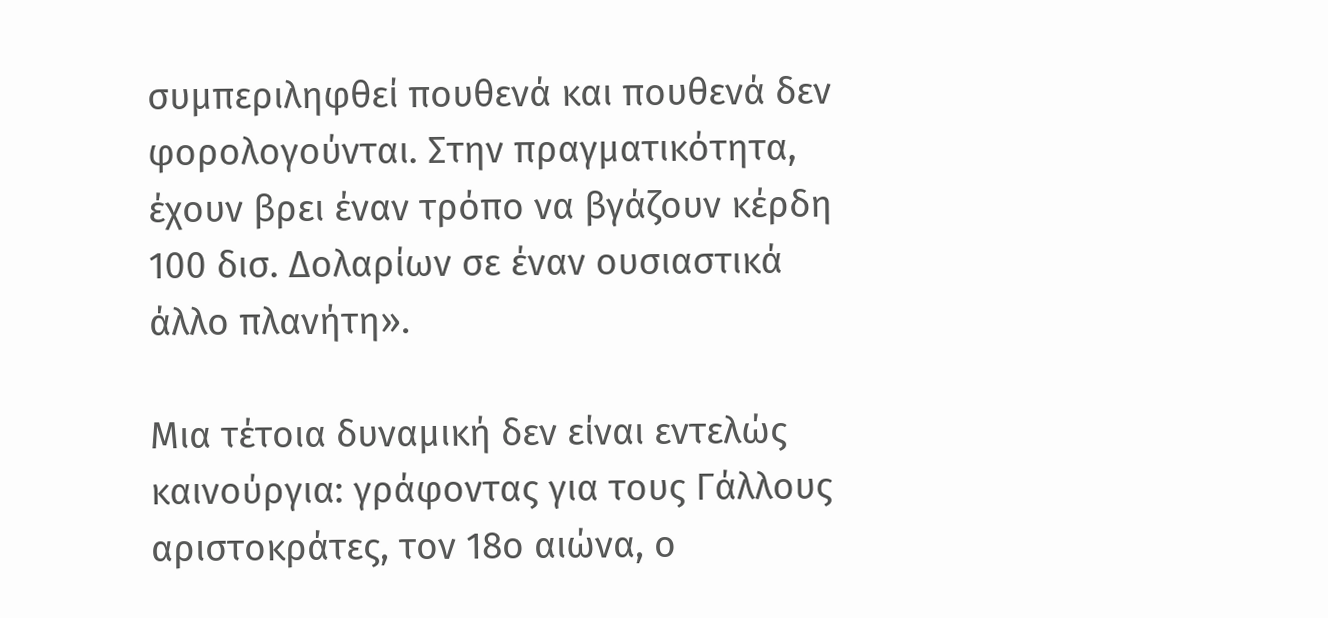συμπεριληφθεί πουθενά και πουθενά δεν φορολογούνται. Στην πραγματικότητα, έχουν βρει έναν τρόπο να βγάζουν κέρδη 100 δισ. Δολαρίων σε έναν ουσιαστικά άλλο πλανήτη».

Μια τέτοια δυναμική δεν είναι εντελώς καινούργια: γράφοντας για τους Γάλλους αριστοκράτες, τον 18ο αιώνα, ο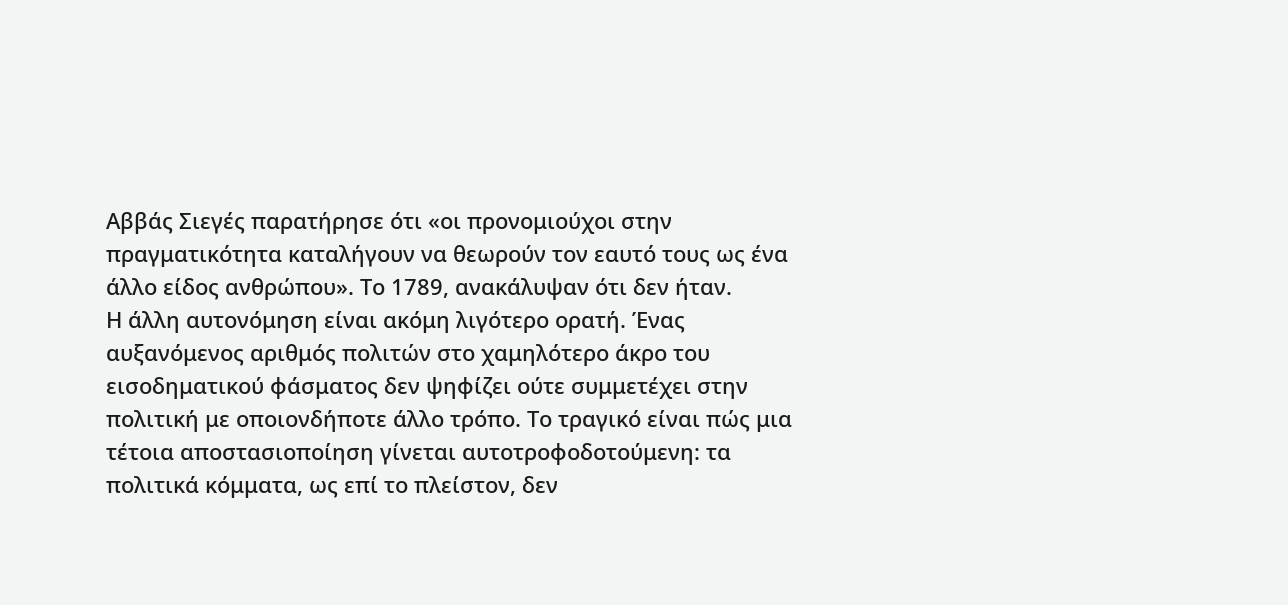Αββάς Σιεγές παρατήρησε ότι «οι προνομιούχοι στην πραγματικότητα καταλήγουν να θεωρούν τον εαυτό τους ως ένα άλλο είδος ανθρώπου». Το 1789, ανακάλυψαν ότι δεν ήταν.
Η άλλη αυτονόμηση είναι ακόμη λιγότερο ορατή. Ένας αυξανόμενος αριθμός πολιτών στο χαμηλότερο άκρο του εισοδηματικού φάσματος δεν ψηφίζει ούτε συμμετέχει στην πολιτική με οποιονδήποτε άλλο τρόπο. Το τραγικό είναι πώς μια τέτοια αποστασιοποίηση γίνεται αυτοτροφοδοτούμενη: τα πολιτικά κόμματα, ως επί το πλείστον, δεν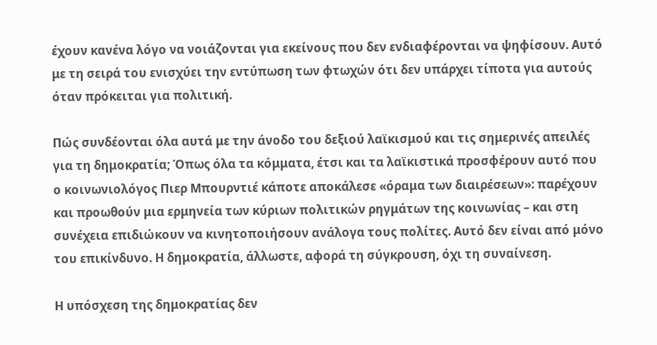έχουν κανένα λόγο να νοιάζονται για εκείνους που δεν ενδιαφέρονται να ψηφίσουν. Αυτό με τη σειρά του ενισχύει την εντύπωση των φτωχών ότι δεν υπάρχει τίποτα για αυτούς όταν πρόκειται για πολιτική.

Πώς συνδέονται όλα αυτά με την άνοδο του δεξιού λαϊκισμού και τις σημερινές απειλές για τη δημοκρατία; Όπως όλα τα κόμματα, έτσι και τα λαϊκιστικά προσφέρουν αυτό που ο κοινωνιολόγος Πιερ Μπουρντιέ κάποτε αποκάλεσε «όραμα των διαιρέσεων»: παρέχουν και προωθούν μια ερμηνεία των κύριων πολιτικών ρηγμάτων της κοινωνίας – και στη συνέχεια επιδιώκουν να κινητοποιήσουν ανάλογα τους πολίτες. Αυτό δεν είναι από μόνο του επικίνδυνο. Η δημοκρατία, άλλωστε, αφορά τη σύγκρουση, όχι τη συναίνεση.

Η υπόσχεση της δημοκρατίας δεν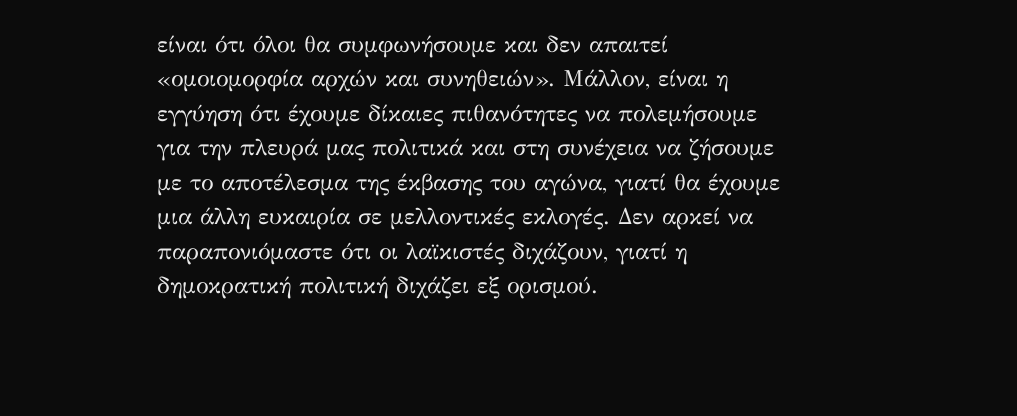είναι ότι όλοι θα συμφωνήσουμε και δεν απαιτεί «ομοιομορφία αρχών και συνηθειών». Μάλλον, είναι η εγγύηση ότι έχουμε δίκαιες πιθανότητες να πολεμήσουμε για την πλευρά μας πολιτικά και στη συνέχεια να ζήσουμε με το αποτέλεσμα της έκβασης του αγώνα, γιατί θα έχουμε μια άλλη ευκαιρία σε μελλοντικές εκλογές. Δεν αρκεί να παραπονιόμαστε ότι οι λαϊκιστές διχάζουν, γιατί η δημοκρατική πολιτική διχάζει εξ ορισμού.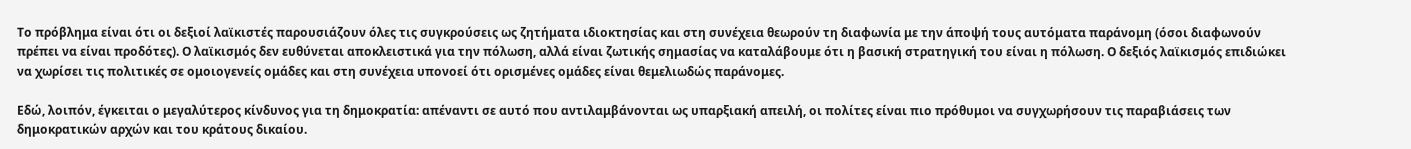Το πρόβλημα είναι ότι οι δεξιοί λαϊκιστές παρουσιάζουν όλες τις συγκρούσεις ως ζητήματα ιδιοκτησίας και στη συνέχεια θεωρούν τη διαφωνία με την άποψή τους αυτόματα παράνομη (όσοι διαφωνούν πρέπει να είναι προδότες). Ο λαϊκισμός δεν ευθύνεται αποκλειστικά για την πόλωση, αλλά είναι ζωτικής σημασίας να καταλάβουμε ότι η βασική στρατηγική του είναι η πόλωση. Ο δεξιός λαϊκισμός επιδιώκει να χωρίσει τις πολιτικές σε ομοιογενείς ομάδες και στη συνέχεια υπονοεί ότι ορισμένες ομάδες είναι θεμελιωδώς παράνομες.

Εδώ, λοιπόν, έγκειται ο μεγαλύτερος κίνδυνος για τη δημοκρατία: απέναντι σε αυτό που αντιλαμβάνονται ως υπαρξιακή απειλή, οι πολίτες είναι πιο πρόθυμοι να συγχωρήσουν τις παραβιάσεις των δημοκρατικών αρχών και του κράτους δικαίου.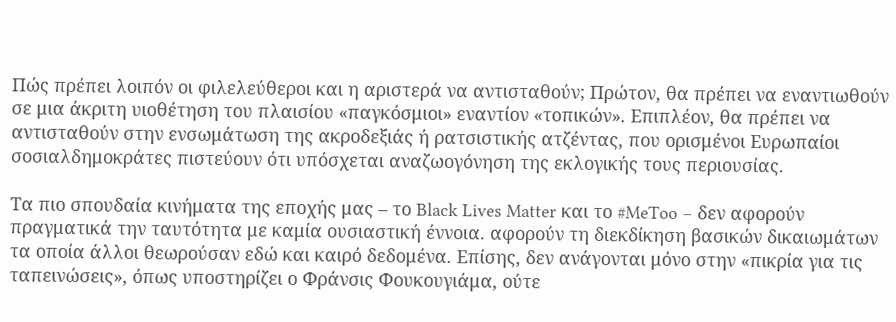Πώς πρέπει λοιπόν οι φιλελεύθεροι και η αριστερά να αντισταθούν; Πρώτον, θα πρέπει να εναντιωθούν σε μια άκριτη υιοθέτηση του πλαισίου «παγκόσμιοι» εναντίον «τοπικών». Επιπλέον, θα πρέπει να αντισταθούν στην ενσωμάτωση της ακροδεξιάς ή ρατσιστικής ατζέντας, που ορισμένοι Ευρωπαίοι σοσιαλδημοκράτες πιστεύουν ότι υπόσχεται αναζωογόνηση της εκλογικής τους περιουσίας.

Τα πιο σπουδαία κινήματα της εποχής μας – το Black Lives Matter και το #MeToo – δεν αφορούν πραγματικά την ταυτότητα με καμία ουσιαστική έννοια. αφορούν τη διεκδίκηση βασικών δικαιωμάτων τα οποία άλλοι θεωρούσαν εδώ και καιρό δεδομένα. Επίσης, δεν ανάγονται μόνο στην «πικρία για τις ταπεινώσεις», όπως υποστηρίζει ο Φράνσις Φουκουγιάμα, ούτε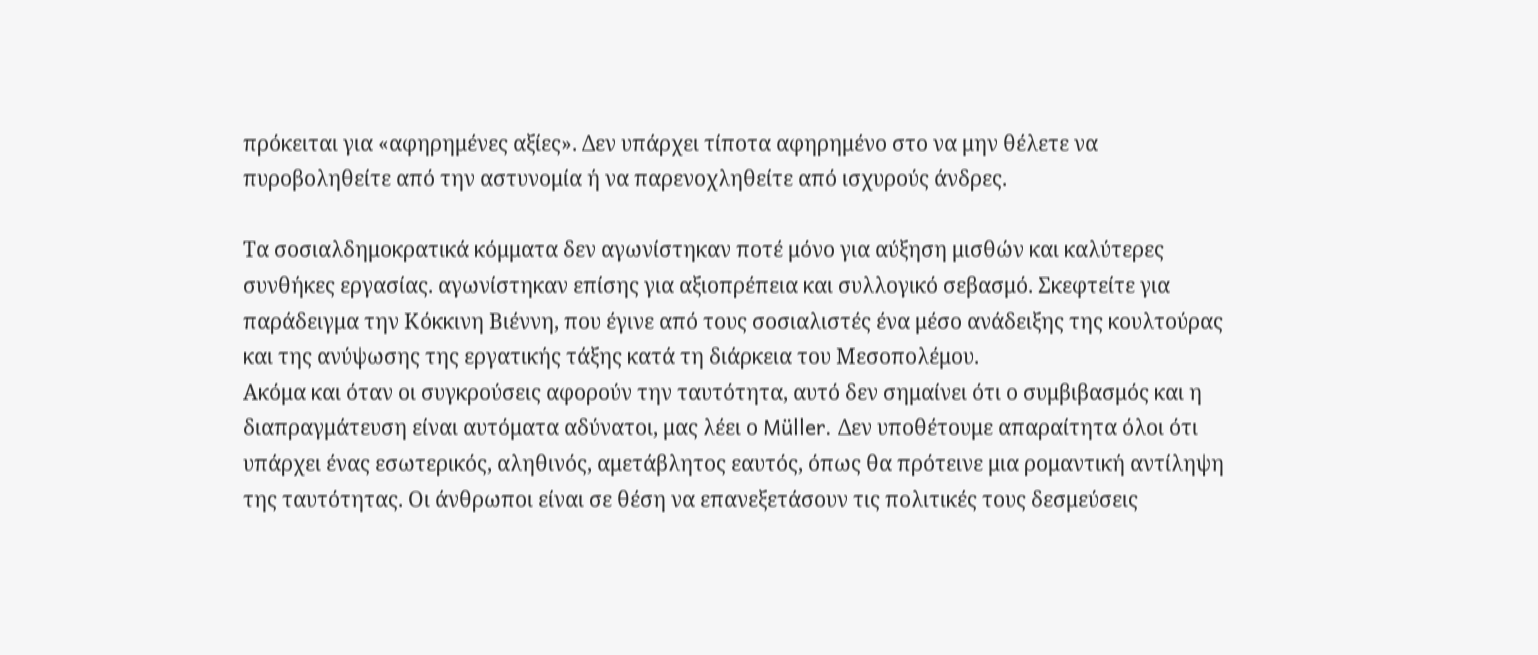πρόκειται για «αφηρημένες αξίες». Δεν υπάρχει τίποτα αφηρημένο στο να μην θέλετε να πυροβοληθείτε από την αστυνομία ή να παρενοχληθείτε από ισχυρούς άνδρες.

Τα σοσιαλδημοκρατικά κόμματα δεν αγωνίστηκαν ποτέ μόνο για αύξηση μισθών και καλύτερες συνθήκες εργασίας. αγωνίστηκαν επίσης για αξιοπρέπεια και συλλογικό σεβασμό. Σκεφτείτε για παράδειγμα την Κόκκινη Βιέννη, που έγινε από τους σοσιαλιστές ένα μέσο ανάδειξης της κουλτούρας και της ανύψωσης της εργατικής τάξης κατά τη διάρκεια του Μεσοπολέμου.
Ακόμα και όταν οι συγκρούσεις αφορούν την ταυτότητα, αυτό δεν σημαίνει ότι ο συμβιβασμός και η διαπραγμάτευση είναι αυτόματα αδύνατοι, μας λέει ο Müller. Δεν υποθέτουμε απαραίτητα όλοι ότι υπάρχει ένας εσωτερικός, αληθινός, αμετάβλητος εαυτός, όπως θα πρότεινε μια ρομαντική αντίληψη της ταυτότητας. Οι άνθρωποι είναι σε θέση να επανεξετάσουν τις πολιτικές τους δεσμεύσεις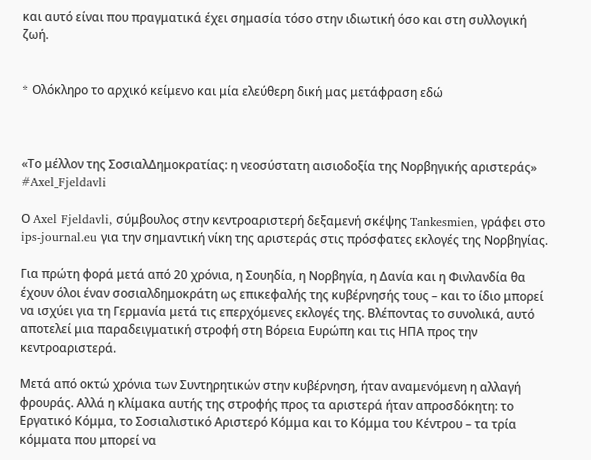και αυτό είναι που πραγματικά έχει σημασία τόσο στην ιδιωτική όσο και στη συλλογική ζωή.


* Oλόκληρο το αρχικό κείμενο και μία ελεύθερη δική μας μετάφραση εδώ



«Το μέλλον της ΣοσιαλΔημοκρατίας: η νεοσύστατη αισιοδοξία της Νορβηγικής αριστεράς» #Axel_Fjeldavli

Ο Axel Fjeldavli, σύμβουλος στην κεντροαριστερή δεξαμενή σκέψης Tankesmien, γράφει στο ips-journal.eu για την σημαντική νίκη της αριστεράς στις πρόσφατες εκλογές της Νορβηγίας.

Για πρώτη φορά μετά από 20 χρόνια, η Σουηδία, η Νορβηγία, η Δανία και η Φινλανδία θα έχουν όλοι έναν σοσιαλδημοκράτη ως επικεφαλής της κυβέρνησής τους – και το ίδιο μπορεί να ισχύει για τη Γερμανία μετά τις επερχόμενες εκλογές της. Βλέποντας το συνολικά, αυτό αποτελεί μια παραδειγματική στροφή στη Βόρεια Ευρώπη και τις ΗΠΑ προς την κεντροαριστερά.

Μετά από οκτώ χρόνια των Συντηρητικών στην κυβέρνηση, ήταν αναμενόμενη η αλλαγή φρουράς. Αλλά η κλίμακα αυτής της στροφής προς τα αριστερά ήταν απροσδόκητη: το Εργατικό Κόμμα, το Σοσιαλιστικό Αριστερό Κόμμα και το Κόμμα του Κέντρου – τα τρία κόμματα που μπορεί να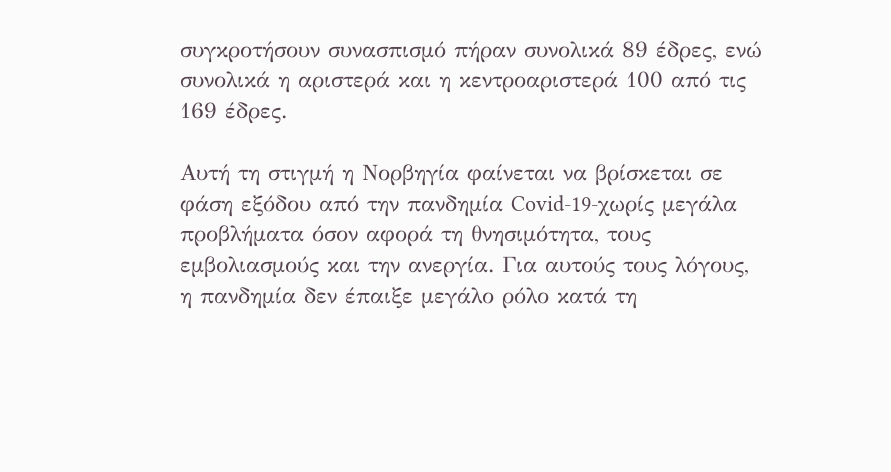συγκροτήσουν συνασπισμό πήραν συνολικά 89 έδρες, ενώ συνολικά η αριστερά και η κεντροαριστερά 100 από τις 169 έδρες.

Αυτή τη στιγμή η Νορβηγία φαίνεται να βρίσκεται σε φάση εξόδου από την πανδημία Covid-19-χωρίς μεγάλα προβλήματα όσον αφορά τη θνησιμότητα, τους εμβολιασμούς και την ανεργία. Για αυτούς τους λόγους, η πανδημία δεν έπαιξε μεγάλο ρόλο κατά τη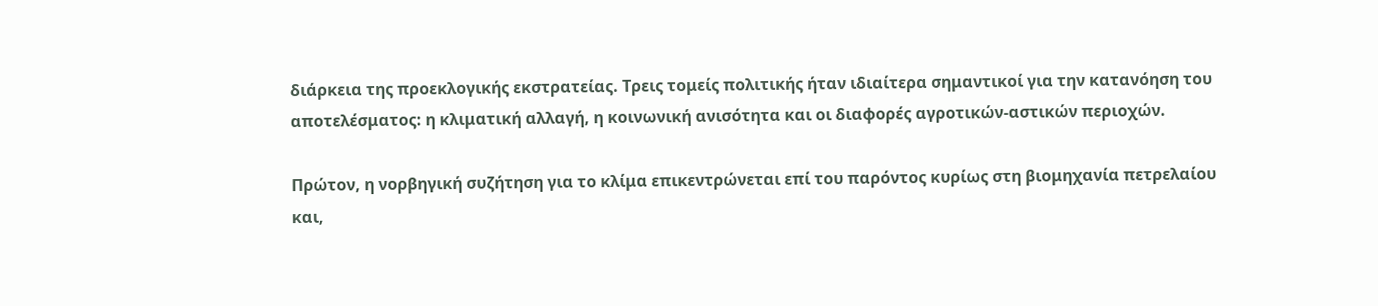διάρκεια της προεκλογικής εκστρατείας. Τρεις τομείς πολιτικής ήταν ιδιαίτερα σημαντικοί για την κατανόηση του αποτελέσματος: η κλιματική αλλαγή, η κοινωνική ανισότητα και οι διαφορές αγροτικών-αστικών περιοχών.

Πρώτον, η νορβηγική συζήτηση για το κλίμα επικεντρώνεται επί του παρόντος κυρίως στη βιομηχανία πετρελαίου και,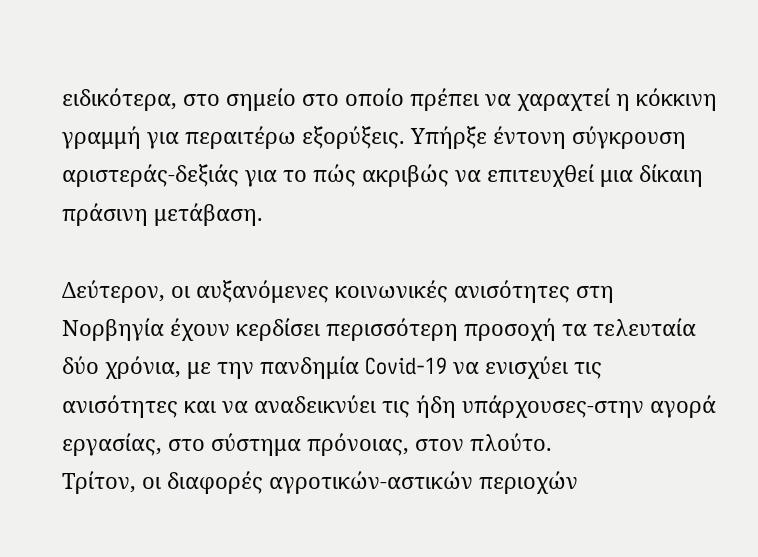ειδικότερα, στο σημείο στο οποίο πρέπει να χαραχτεί η κόκκινη γραμμή για περαιτέρω εξορύξεις. Υπήρξε έντονη σύγκρουση αριστεράς-δεξιάς για το πώς ακριβώς να επιτευχθεί μια δίκαιη πράσινη μετάβαση.

Δεύτερον, οι αυξανόμενες κοινωνικές ανισότητες στη Νορβηγία έχουν κερδίσει περισσότερη προσοχή τα τελευταία δύο χρόνια, με την πανδημία Covid-19 να ενισχύει τις ανισότητες και να αναδεικνύει τις ήδη υπάρχουσες-στην αγορά εργασίας, στο σύστημα πρόνοιας, στον πλούτο.
Τρίτον, οι διαφορές αγροτικών-αστικών περιοχών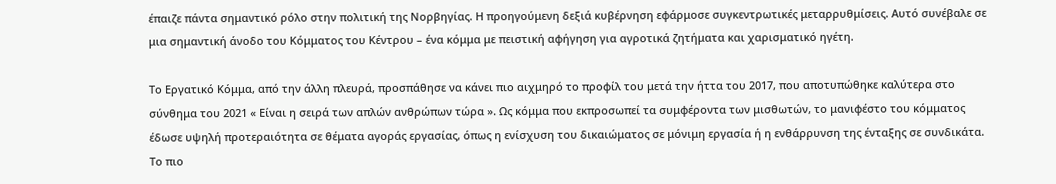έπαιζε πάντα σημαντικό ρόλο στην πολιτική της Νορβηγίας. Η προηγούμενη δεξιά κυβέρνηση εφάρμοσε συγκεντρωτικές μεταρρυθμίσεις. Αυτό συνέβαλε σε μια σημαντική άνοδο του Κόμματος του Κέντρου – ένα κόμμα με πειστική αφήγηση για αγροτικά ζητήματα και χαρισματικό ηγέτη.

Το Εργατικό Κόμμα, από την άλλη πλευρά, προσπάθησε να κάνει πιο αιχμηρό το προφίλ του μετά την ήττα του 2017, που αποτυπώθηκε καλύτερα στο σύνθημα του 2021 « Είναι η σειρά των απλών ανθρώπων τώρα ». Ως κόμμα που εκπροσωπεί τα συμφέροντα των μισθωτών, το μανιφέστο του κόμματος έδωσε υψηλή προτεραιότητα σε θέματα αγοράς εργασίας, όπως η ενίσχυση του δικαιώματος σε μόνιμη εργασία ή η ενθάρρυνση της ένταξης σε συνδικάτα. Το πιο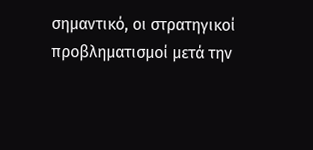σημαντικό, οι στρατηγικοί προβληματισμοί μετά την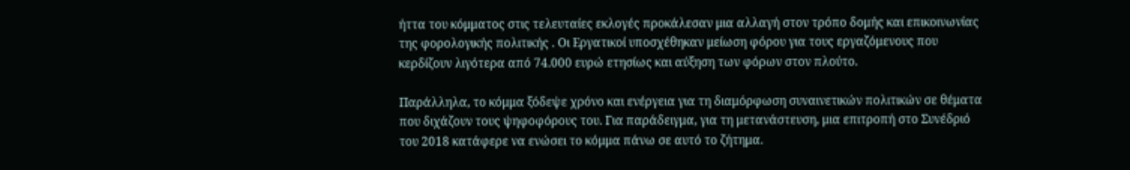ήττα του κόμματος στις τελευταίες εκλογές προκάλεσαν μια αλλαγή στον τρόπο δομής και επικοινωνίας της φορολογικής πολιτικής . Οι Εργατικοί υποσχέθηκαν μείωση φόρου για τους εργαζόμενους που κερδίζουν λιγότερα από 74.000 ευρώ ετησίως και αύξηση των φόρων στον πλούτο.

Παράλληλα, το κόμμα ξόδεψε χρόνο και ενέργεια για τη διαμόρφωση συναινετικών πολιτικών σε θέματα που διχάζουν τους ψηφοφόρους του. Για παράδειγμα, για τη μετανάστευση, μια επιτροπή στο Συνέδριό του 2018 κατάφερε να ενώσει το κόμμα πάνω σε αυτό το ζήτημα.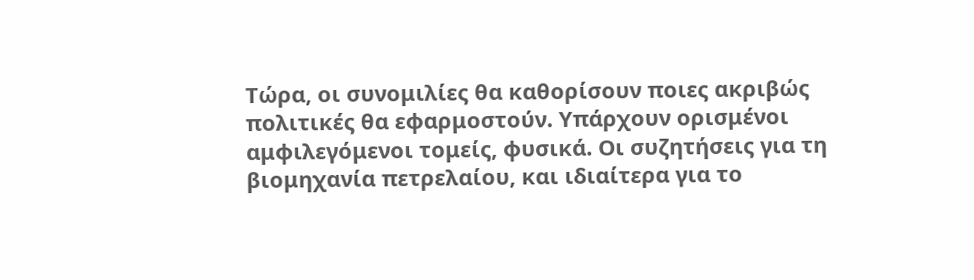Τώρα, οι συνομιλίες θα καθορίσουν ποιες ακριβώς πολιτικές θα εφαρμοστούν. Υπάρχουν ορισμένοι αμφιλεγόμενοι τομείς, φυσικά. Οι συζητήσεις για τη βιομηχανία πετρελαίου, και ιδιαίτερα για το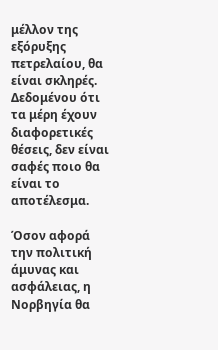μέλλον της εξόρυξης πετρελαίου, θα είναι σκληρές. Δεδομένου ότι τα μέρη έχουν διαφορετικές θέσεις, δεν είναι σαφές ποιο θα είναι το αποτέλεσμα.

Όσον αφορά την πολιτική άμυνας και ασφάλειας, η Νορβηγία θα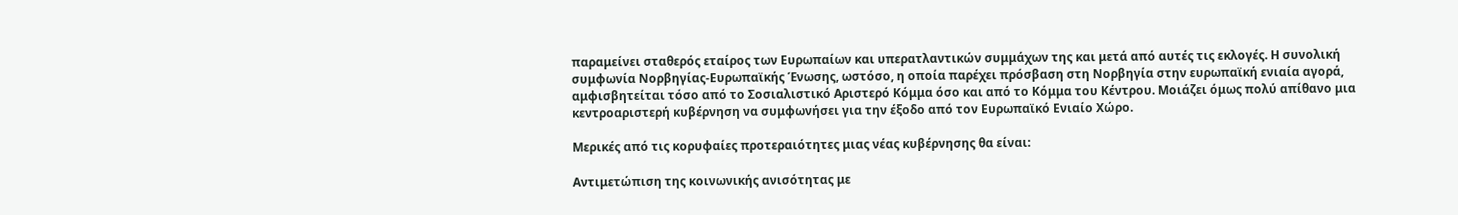παραμείνει σταθερός εταίρος των Ευρωπαίων και υπερατλαντικών συμμάχων της και μετά από αυτές τις εκλογές. Η συνολική συμφωνία Νορβηγίας-Ευρωπαϊκής Ένωσης, ωστόσο, η οποία παρέχει πρόσβαση στη Νορβηγία στην ευρωπαϊκή ενιαία αγορά, αμφισβητείται τόσο από το Σοσιαλιστικό Αριστερό Κόμμα όσο και από το Κόμμα του Κέντρου. Μοιάζει όμως πολύ απίθανο μια κεντροαριστερή κυβέρνηση να συμφωνήσει για την έξοδο από τον Ευρωπαϊκό Ενιαίο Χώρο.

Μερικές από τις κορυφαίες προτεραιότητες μιας νέας κυβέρνησης θα είναι:

Αντιμετώπιση της κοινωνικής ανισότητας με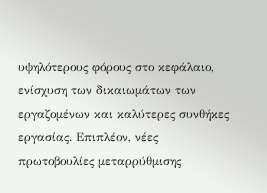υψηλότερους φόρους στο κεφάλαιο, ενίσχυση των δικαιωμάτων των εργαζομένων και καλύτερες συνθήκες εργασίας. Επιπλέον, νέες πρωτοβουλίες μεταρρύθμισης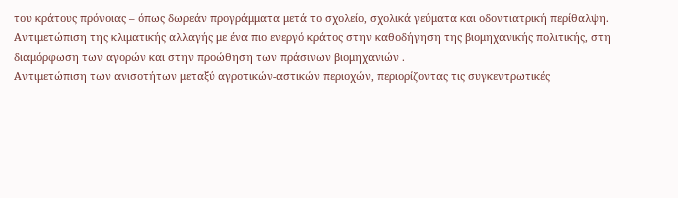του κράτους πρόνοιας – όπως δωρεάν προγράμματα μετά το σχολείο, σχολικά γεύματα και οδοντιατρική περίθαλψη.
Αντιμετώπιση της κλιματικής αλλαγής με ένα πιο ενεργό κράτος στην καθοδήγηση της βιομηχανικής πολιτικής, στη διαμόρφωση των αγορών και στην προώθηση των πράσινων βιομηχανιών .
Αντιμετώπιση των ανισοτήτων μεταξύ αγροτικών-αστικών περιοχών, περιορίζοντας τις συγκεντρωτικές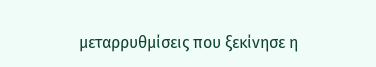μεταρρυθμίσεις που ξεκίνησε η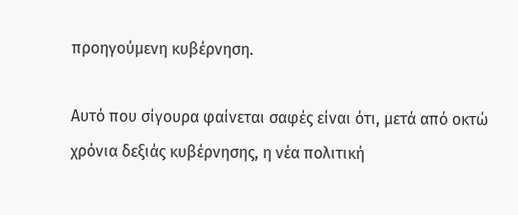προηγούμενη κυβέρνηση.

Αυτό που σίγουρα φαίνεται σαφές είναι ότι, μετά από οκτώ χρόνια δεξιάς κυβέρνησης, η νέα πολιτική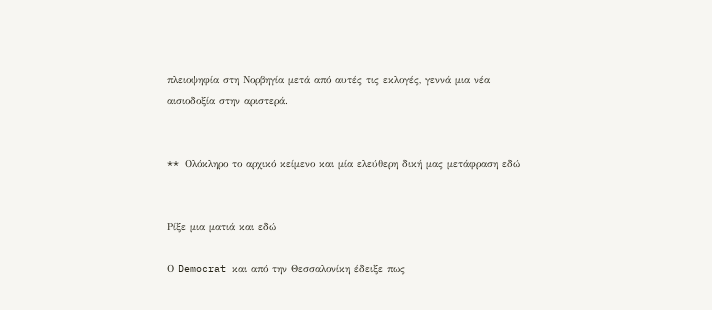πλειοψηφία στη Νορβηγία μετά από αυτές τις εκλογές, γεννά μια νέα αισιοδοξία στην αριστερά.


** Oλόκληρο το αρχικό κείμενο και μία ελεύθερη δική μας μετάφραση εδώ


Ρίξε μια ματιά και εδώ

Ο Democrat και από την Θεσσαλονίκη έδειξε πως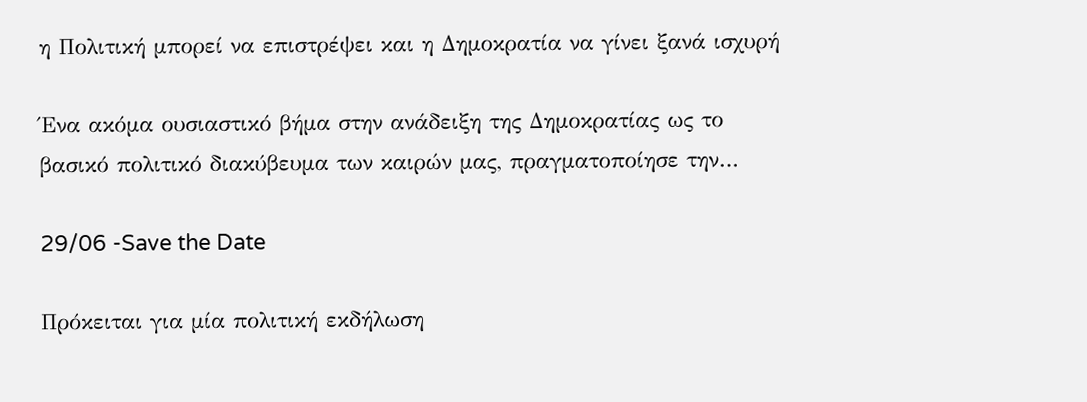η Πολιτική μπορεί να επιστρέψει και η Δημοκρατία να γίνει ξανά ισχυρή

Ένα ακόμα ουσιαστικό βήμα στην ανάδειξη της Δημοκρατίας ως το βασικό πολιτικό διακύβευμα των καιρών μας, πραγματοποίησε την…

29/06 -Save the Date

Πρόκειται για μία πολιτική εκδήλωση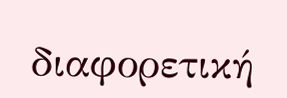διαφορετική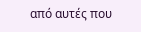από αυτές που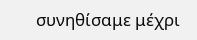συνηθίσαμε μέχρι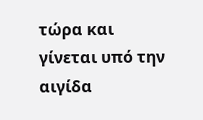τώρα και γίνεται υπό την αιγίδα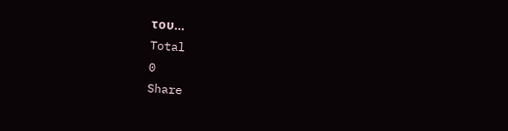του…
Total
0
Share